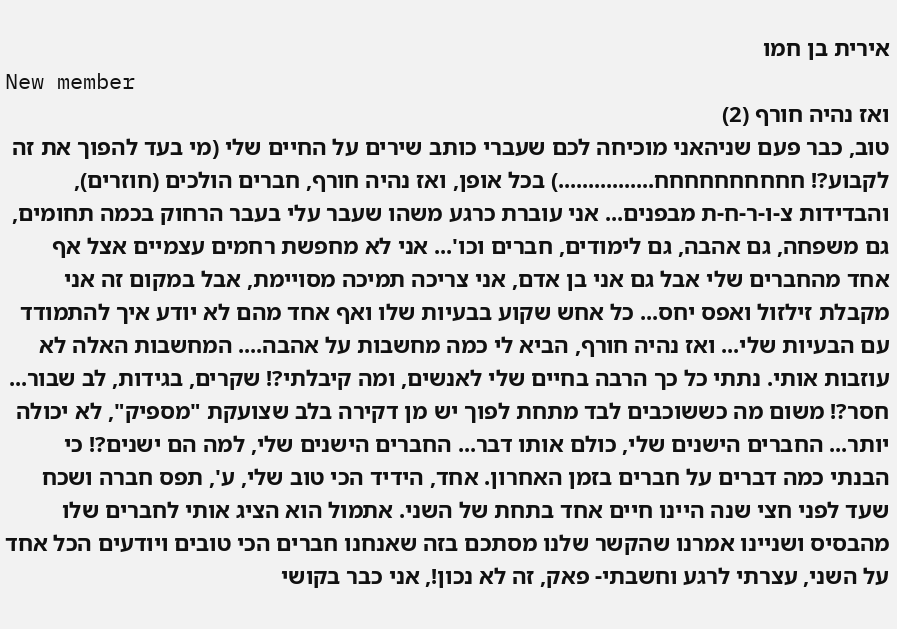אירית בן חמו
New member
ואז נהיה חורף (2)
טוב, כבר פעם שניהאני מוכיחה לכם שעברי כותב שירים על החיים שלי (מי בעד להפוך את זה לקבוע?! חחחחחחחחחח................) בכל אופן, ואז נהיה חורף, חברים הולכים (חוזרים), והבדידות צ-ו-ר-ח-ת מבפנים... אני עוברת כרגע משהו שעבר עלי בעבר הרחוק בכמה תחומים, גם משפחה, גם אהבה, גם לימודים, חברים וכו'... אני לא מחפשת רחמים עצמיים אצל אף אחד מהחברים שלי אבל גם אני בן אדם, אני צריכה תמיכה מסויימת, אבל במקום זה אני מקבלת זילזול ואפס יחס... כל אחש שקוע בבעיות שלו ואף אחד מהם לא יודע איך להתמודד עם הבעיות שלי... ואז נהיה חורף, הביא לי כמה מחשבות על אהבה.... המחשבות האלה לא עוזבות אותי. נתתי כל כך הרבה בחיים שלי לאנשים, ומה קיבלתי?! שקרים, בגידות, לב שבור... חסר?! משום מה כששוכבים לבד מתחת לפוך יש מן דקירה בלב שצועקת "מספיק", לא יכולה יותר... החברים הישנים שלי, כולם אותו דבר... החברים הישנים שלי, למה הם ישנים?! כי הבנתי כמה דברים על חברים בזמן האחרון. אחד, הידיד הכי טוב שלי, ע', תפס חברה ושכח שעד לפני חצי שנה היינו חיים אחד בתחת של השני. אתמול הוא הציג אותי לחברים שלו מהבסיס ושניינו אמרנו שהקשר שלנו מסתכם בזה שאנחנו חברים הכי טובים ויודעים הכל אחד על השני, עצרתי לרגע וחשבתי- פאק, זה לא נכון!, אני כבר בקושי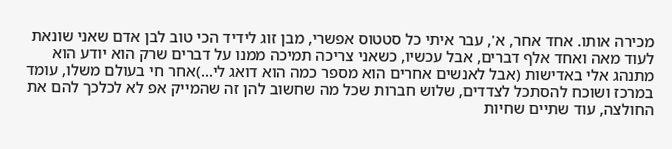מכירה אותו. אחד אחר, א', עבר איתי כל סטטוס אפשרי, מבן זוג לידיד הכי טוב לבן אדם שאני שונאת לעוד מאה ואחד אלף דברים, אבל עכשיו, כשאני צריכה תמיכה ממנו על דברים שרק הוא יודע הוא מתנהג אלי באדישות (אבל לאנשים אחרים הוא מספר כמה הוא דואג לי...)אחר חי בעולם משלו, עומד במרכז ושוכח להסתכל לצדדים, שלוש חברות שכל מה שחשוב להן זה שהמייק אפ לא לכלכך להם את החולצה, עוד שתיים שחיות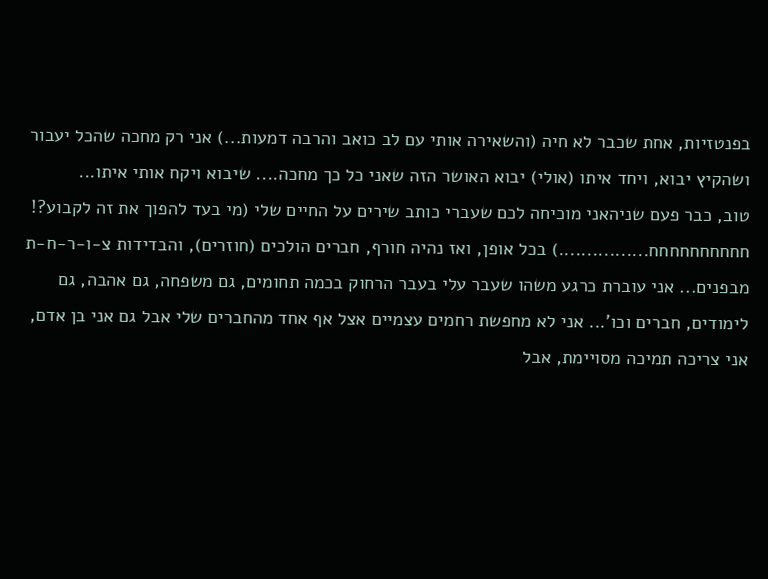בפנטזיות, אחת שכבר לא חיה (והשאירה אותי עם לב כואב והרבה דמעות...) אני רק מחכה שהכל יעבור ושהקיץ יבוא, ויחד איתו (אולי) יבוא האושר הזה שאני כל כך מחכה.... שיבוא ויקח אותי איתו...
טוב, כבר פעם שניהאני מוכיחה לכם שעברי כותב שירים על החיים שלי (מי בעד להפוך את זה לקבוע?! חחחחחחחחחח................) בכל אופן, ואז נהיה חורף, חברים הולכים (חוזרים), והבדידות צ-ו-ר-ח-ת מבפנים... אני עוברת כרגע משהו שעבר עלי בעבר הרחוק בכמה תחומים, גם משפחה, גם אהבה, גם לימודים, חברים וכו'... אני לא מחפשת רחמים עצמיים אצל אף אחד מהחברים שלי אבל גם אני בן אדם, אני צריכה תמיכה מסויימת, אבל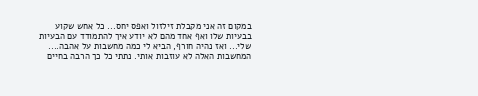במקום זה אני מקבלת זילזול ואפס יחס... כל אחש שקוע בבעיות שלו ואף אחד מהם לא יודע איך להתמודד עם הבעיות שלי... ואז נהיה חורף, הביא לי כמה מחשבות על אהבה.... המחשבות האלה לא עוזבות אותי. נתתי כל כך הרבה בחיים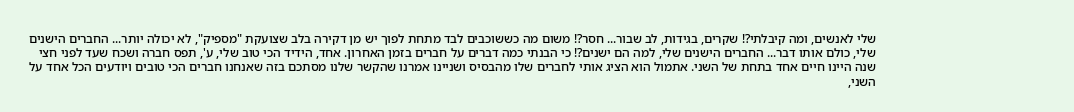שלי לאנשים, ומה קיבלתי?! שקרים, בגידות, לב שבור... חסר?! משום מה כששוכבים לבד מתחת לפוך יש מן דקירה בלב שצועקת "מספיק", לא יכולה יותר... החברים הישנים שלי, כולם אותו דבר... החברים הישנים שלי, למה הם ישנים?! כי הבנתי כמה דברים על חברים בזמן האחרון. אחד, הידיד הכי טוב שלי, ע', תפס חברה ושכח שעד לפני חצי שנה היינו חיים אחד בתחת של השני. אתמול הוא הציג אותי לחברים שלו מהבסיס ושניינו אמרנו שהקשר שלנו מסתכם בזה שאנחנו חברים הכי טובים ויודעים הכל אחד על השני,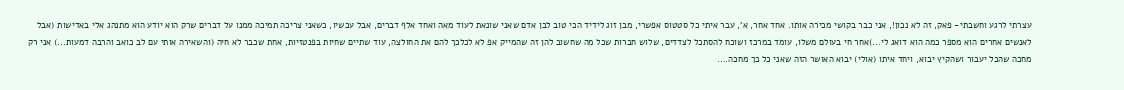עצרתי לרגע וחשבתי- פאק, זה לא נכון!, אני כבר בקושי מכירה אותו. אחד אחר, א', עבר איתי כל סטטוס אפשרי, מבן זוג לידיד הכי טוב לבן אדם שאני שונאת לעוד מאה ואחד אלף דברים, אבל עכשיו, כשאני צריכה תמיכה ממנו על דברים שרק הוא יודע הוא מתנהג אלי באדישות (אבל לאנשים אחרים הוא מספר כמה הוא דואג לי...)אחר חי בעולם משלו, עומד במרכז ושוכח להסתכל לצדדים, שלוש חברות שכל מה שחשוב להן זה שהמייק אפ לא לכלכך להם את החולצה, עוד שתיים שחיות בפנטזיות, אחת שכבר לא חיה (והשאירה אותי עם לב כואב והרבה דמעות...) אני רק מחכה שהכל יעבור ושהקיץ יבוא, ויחד איתו (אולי) יבוא האושר הזה שאני כל כך מחכה....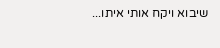שיבוא ויקח אותי איתו...